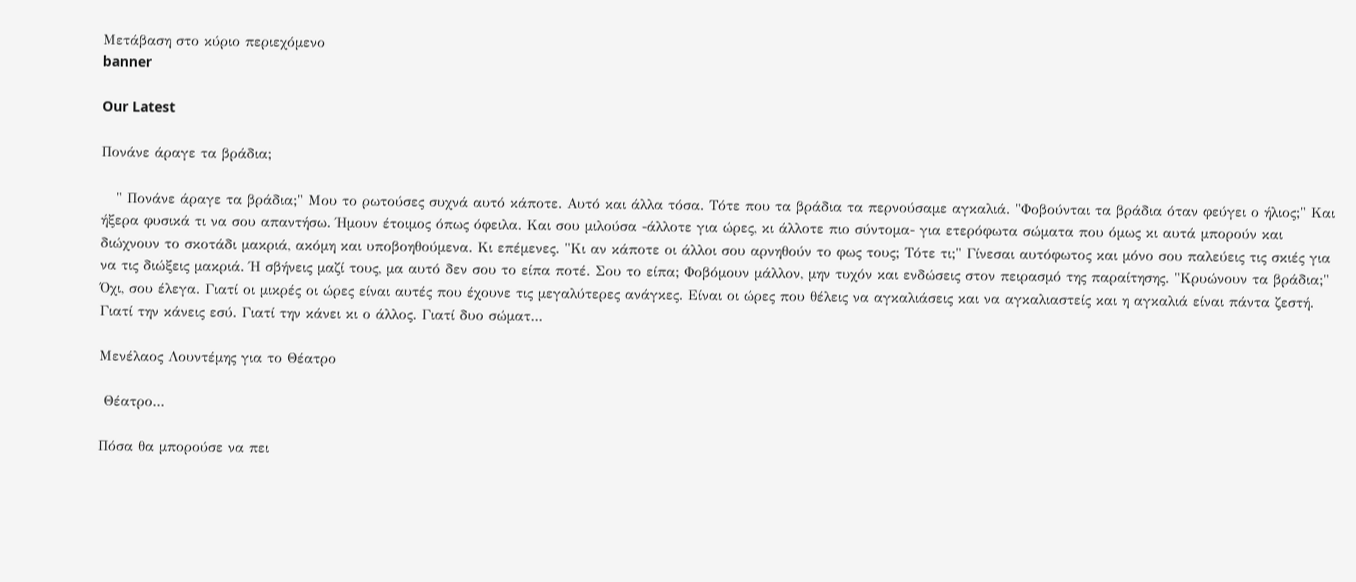Μετάβαση στο κύριο περιεχόμενο
banner

Our Latest

Πονάνε άραγε τα βράδια;

   " Πονάνε άραγε τα βράδια;" Μου το ρωτούσες συχνά αυτό κάποτε. Αυτό και άλλα τόσα. Τότε που τα βράδια τα περνούσαμε αγκαλιά. "Φοβούνται τα βράδια όταν φεύγει ο ήλιος;" Και ήξερα φυσικά τι να σου απαντήσω. Ήμουν έτοιμος όπως όφειλα. Και σου μιλούσα -άλλοτε για ώρες, κι άλλοτε πιο σύντομα- για ετερόφωτα σώματα που όμως κι αυτά μπορούν και διώχνουν το σκοτάδι μακριά, ακόμη και υποβοηθούμενα. Κι επέμενες. "Κι αν κάποτε οι άλλοι σου αρνηθούν το φως τους; Τότε τι;" Γίνεσαι αυτόφωτος και μόνο σου παλεύεις τις σκιές για να τις διώξεις μακριά. Ή σβήνεις μαζί τους, μα αυτό δεν σου το είπα ποτέ. Σου το είπα; Φοβόμουν μάλλον, μην τυχόν και ενδώσεις στον πειρασμό της παραίτησης. "Κρυώνουν τα βράδια;" Όχι, σου έλεγα. Γιατί οι μικρές οι ώρες είναι αυτές που έχουνε τις μεγαλύτερες ανάγκες. Είναι οι ώρες που θέλεις να αγκαλιάσεις και να αγκαλιαστείς και η αγκαλιά είναι πάντα ζεστή. Γιατί την κάνεις εσύ. Γιατί την κάνει κι ο άλλος. Γιατί δυο σώματ...

Μενέλαος Λουντέμης για το Θέατρο

 Θέατρο...

Πόσα θα μπορούσε να πει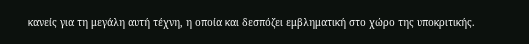κανείς για τη μεγάλη αυτή τέχνη, η οποία και δεσπόζει εμβληματική στο χώρο της υποκριτικής.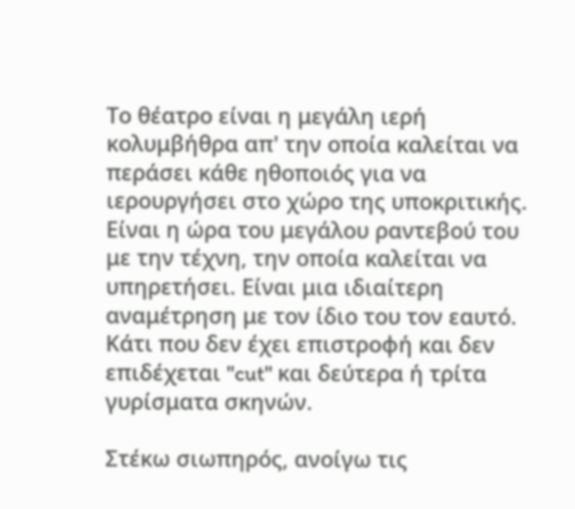Το θέατρο είναι η μεγάλη ιερή κολυμβήθρα απ' την οποία καλείται να περάσει κάθε ηθοποιός για να ιερουργήσει στο χώρο της υποκριτικής. Είναι η ώρα του μεγάλου ραντεβού του με την τέχνη, την οποία καλείται να υπηρετήσει. Είναι μια ιδιαίτερη αναμέτρηση με τον ίδιο του τον εαυτό. Κάτι που δεν έχει επιστροφή και δεν επιδέχεται "cut" και δεύτερα ή τρίτα γυρίσματα σκηνών.

Στέκω σιωπηρός, ανοίγω τις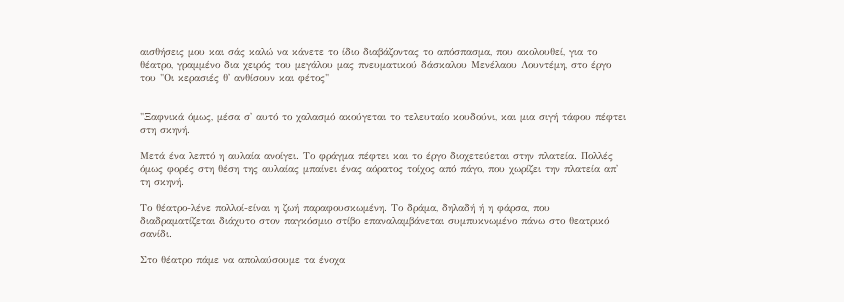αισθήσεις μου και σάς καλώ να κάνετε το ίδιο διαβάζοντας το απόσπασμα, που ακολουθεί, για το θέατρο, γραμμένο δια χειρός του μεγάλου μας πνευματικού δάσκαλου Μενέλαου Λουντέμη, στο έργο του "Οι κερασιές θ' ανθίσουν και φέτος"


"Ξαφνικά όμως, μέσα σ' αυτό το χαλασμό ακούγεται το τελευταίο κουδούνι, και μια σιγή τάφου πέφτει στη σκηνή.

Μετά ένα λεπτό η αυλαία ανοίγει. Το φράγμα πέφτει και το έργο διοχετεύεται στην πλατεία. Πολλές όμως φορές στη θέση της αυλαίας μπαίνει ένας αόρατος τοίχος από πάγο, που χωρίζει την πλατεία απ' τη σκηνή.

Το θέατρο-λένε πολλοί-είναι η ζωή παραφουσκωμένη. Το δράμα, δηλαδή ή η φάρσα, που διαδραματίζεται διάχυτο στον παγκόσμιο στίβο επαναλαμβάνεται συμπυκνωμένο πάνω στο θεατρικό σανίδι.

Στο θέατρο πάμε να απολαύσουμε τα ένοχα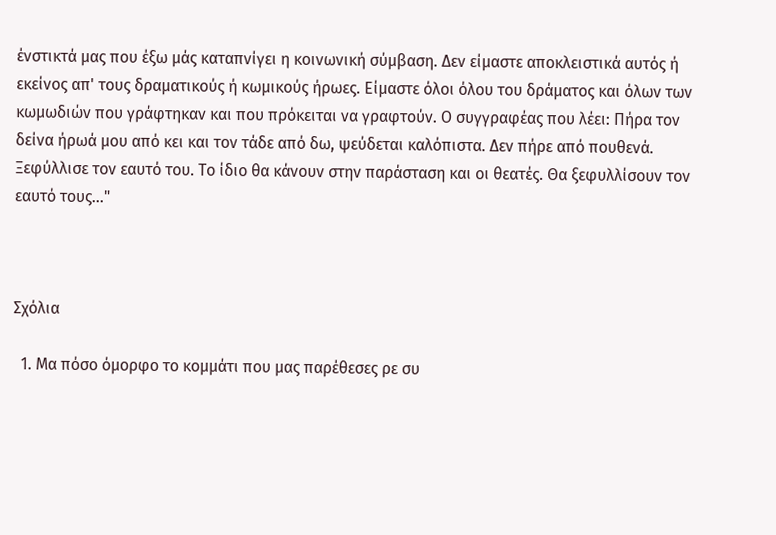ένστικτά μας που έξω μάς καταπνίγει η κοινωνική σύμβαση. Δεν είμαστε αποκλειστικά αυτός ή εκείνος απ' τους δραματικούς ή κωμικούς ήρωες. Είμαστε όλοι όλου του δράματος και όλων των κωμωδιών που γράφτηκαν και που πρόκειται να γραφτούν. Ο συγγραφέας που λέει: Πήρα τον δείνα ήρωά μου από κει και τον τάδε από δω, ψεύδεται καλόπιστα. Δεν πήρε από πουθενά. Ξεφύλλισε τον εαυτό του. Το ίδιο θα κάνουν στην παράσταση και οι θεατές. Θα ξεφυλλίσουν τον εαυτό τους..."



Σχόλια

  1. Μα πόσο όμορφο το κομμάτι που μας παρέθεσες ρε συ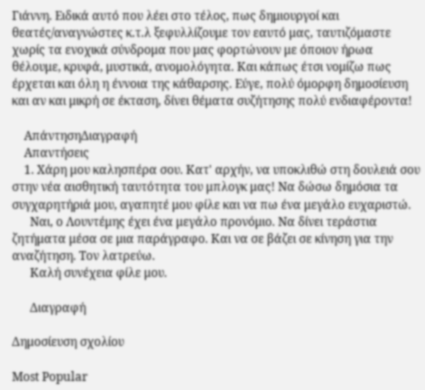Γιάννη. Ειδικά αυτό που λέει στο τέλος, πως δημιουργοί και θεατές/αναγνώστες κ.τ.λ ξεφυλλίζουμε τον εαυτό μας, ταυτιζόμαστε χωρίς τα ενοχικά σύνδρομα που μας φορτώνουν με όποιον ήρωα θέλουμε, κρυφά, μυστικά, ανομολόγητα. Και κάπως έτσι νομίζω πως έρχεται και όλη η έννοια της κάθαρσης. Εύγε, πολύ όμορφη δημοσίευση και αν και μικρή σε έκταση, δίνει θέματα συζήτησης πολύ ενδιαφέροντα!

    ΑπάντησηΔιαγραφή
    Απαντήσεις
    1. Χάρη μου καλησπέρα σου. Κατ' αρχήν, να υποκλιθώ στη δουλειά σου στην νέα αισθητική ταυτότητα του μπλογκ μας! Να δώσω δημόσια τα συγχαρητήριά μου, αγαπητέ μου φίλε και να πω ένα μεγάλο ευχαριστώ.
      Ναι, ο Λουντέμης έχει ένα μεγάλο προνόμιο. Να δίνει τεράστια ζητήματα μέσα σε μια παράγραφο. Και να σε βάζει σε κίνηση για την αναζήτηση. Τον λατρεύω.
      Καλή συνέχεια φίλε μου.

      Διαγραφή

Δημοσίευση σχολίου

Most Popular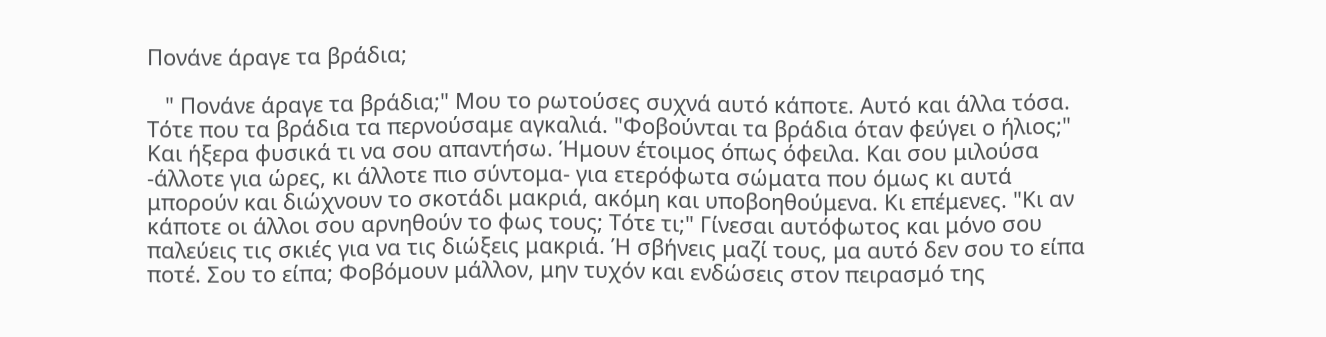Πονάνε άραγε τα βράδια;

   " Πονάνε άραγε τα βράδια;" Μου το ρωτούσες συχνά αυτό κάποτε. Αυτό και άλλα τόσα. Τότε που τα βράδια τα περνούσαμε αγκαλιά. "Φοβούνται τα βράδια όταν φεύγει ο ήλιος;" Και ήξερα φυσικά τι να σου απαντήσω. Ήμουν έτοιμος όπως όφειλα. Και σου μιλούσα -άλλοτε για ώρες, κι άλλοτε πιο σύντομα- για ετερόφωτα σώματα που όμως κι αυτά μπορούν και διώχνουν το σκοτάδι μακριά, ακόμη και υποβοηθούμενα. Κι επέμενες. "Κι αν κάποτε οι άλλοι σου αρνηθούν το φως τους; Τότε τι;" Γίνεσαι αυτόφωτος και μόνο σου παλεύεις τις σκιές για να τις διώξεις μακριά. Ή σβήνεις μαζί τους, μα αυτό δεν σου το είπα ποτέ. Σου το είπα; Φοβόμουν μάλλον, μην τυχόν και ενδώσεις στον πειρασμό της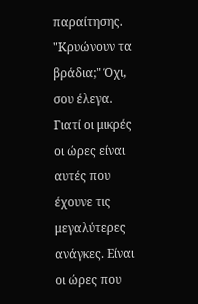παραίτησης. "Κρυώνουν τα βράδια;" Όχι, σου έλεγα. Γιατί οι μικρές οι ώρες είναι αυτές που έχουνε τις μεγαλύτερες ανάγκες. Είναι οι ώρες που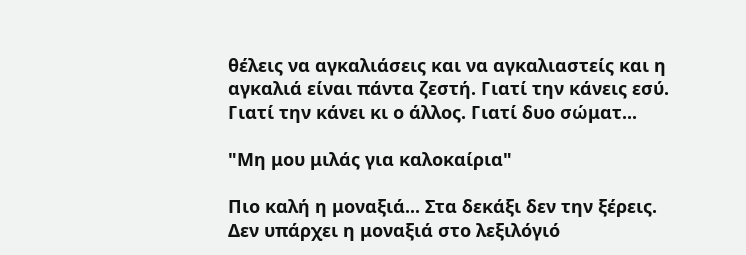θέλεις να αγκαλιάσεις και να αγκαλιαστείς και η αγκαλιά είναι πάντα ζεστή. Γιατί την κάνεις εσύ. Γιατί την κάνει κι ο άλλος. Γιατί δυο σώματ...

"Μη μου μιλάς για καλοκαίρια"

Πιο καλή η μοναξιά... Στα δεκάξι δεν την ξέρεις. Δεν υπάρχει η μοναξιά στο λεξιλόγιό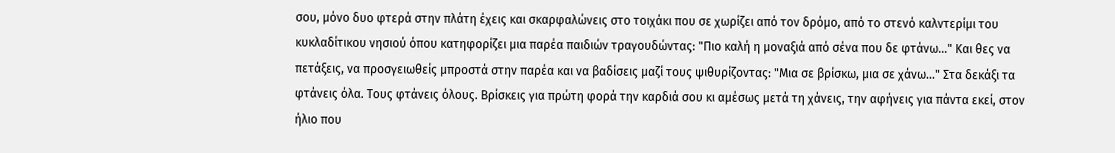σου, μόνο δυο φτερά στην πλάτη έχεις και σκαρφαλώνεις στο τοιχάκι που σε χωρίζει από τον δρόμο, από το στενό καλντερίμι του κυκλαδίτικου νησιού όπου κατηφορίζει μια παρέα παιδιών τραγουδώντας: "Πιο καλή η μοναξιά από σένα που δε φτάνω..." Και θες να πετάξεις, να προσγειωθείς μπροστά στην παρέα και να βαδίσεις μαζί τους ψιθυρίζοντας: "Μια σε βρίσκω, μια σε χάνω..." Στα δεκάξι τα φτάνεις όλα. Τους φτάνεις όλους. Βρίσκεις για πρώτη φορά την καρδιά σου κι αμέσως μετά τη χάνεις, την αφήνεις για πάντα εκεί, στον ήλιο που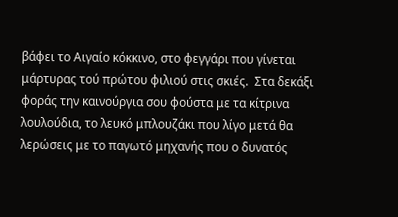βάφει το Αιγαίο κόκκινο, στο φεγγάρι που γίνεται μάρτυρας τού πρώτου φιλιού στις σκιές.  Στα δεκάξι φοράς την καινούργια σου φούστα με τα κίτρινα λουλούδια, το λευκό μπλουζάκι που λίγο μετά θα λερώσεις με το παγωτό μηχανής που ο δυνατός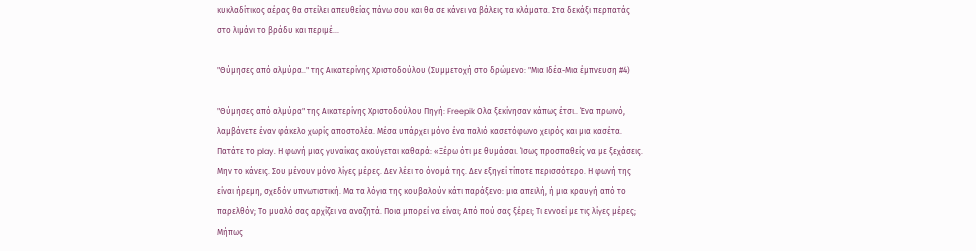κυκλαδίτικος αέρας θα στείλει απευθείας πάνω σου και θα σε κάνει να βάλεις τα κλάματα. Στα δεκάξι περπατάς στο λιμάνι το βράδυ και περιμέ...

"Θύμησες από αλμύρα.." της Αικατερίνης Χριστοδούλου (Συμμετοχή στο δρώμενο: "Μια Ιδέα-Μια έμπνευση #4)

"Θύμησες από αλμύρα" της Αικατερίνης Χριστοδούλου Πηγή: Freepik Ολα ξεκίνησαν κάπως έτσι.. Ένα πρωινό, λαμβάνετε έναν φάκελο χωρίς αποστολέα. Μέσα υπάρχει μόνο ένα παλιό κασετόφωνο χειρός και μια κασέτα. Πατάτε το play. Η φωνή μιας γυναίκας ακούγεται καθαρά: «Ξέρω ότι με θυμάσαι. Ίσως προσπαθείς να με ξεχάσεις. Μην το κάνεις. Σου μένουν μόνο λίγες μέρες. Δεν λέει το όνομά της. Δεν εξηγεί τίποτε περισσότερο. Η φωνή της είναι ήρεμη, σχεδόν υπνωτιστική. Μα τα λόγια της κουβαλούν κάτι παράξενο: μια απειλή, ή μια κραυγή από το παρελθόν; Το μυαλό σας αρχίζει να αναζητά. Ποια μπορεί να είναι; Από πού σας ξέρει; Τι εννοεί με τις λίγες μέρες; Μήπως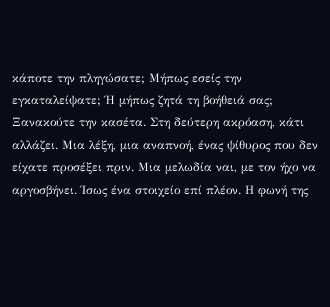κάποτε την πληγώσατε; Μήπως εσείς την εγκαταλείψατε; Ή μήπως ζητά τη βοήθειά σας; Ξανακούτε την κασέτα. Στη δεύτερη ακρόαση, κάτι αλλάζει. Μια λέξη, μια αναπνοή, ένας ψίθυρος που δεν είχατε προσέξει πριν. Μια μελωδία ναι, με τον ήχο να αργοσβήνει. Ίσως ένα στοιχείο επί πλέον. Η φωνή της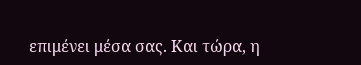επιμένει μέσα σας. Και τώρα, η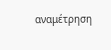αναμέτρηση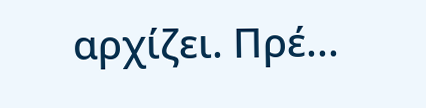αρχίζει. Πρέ...